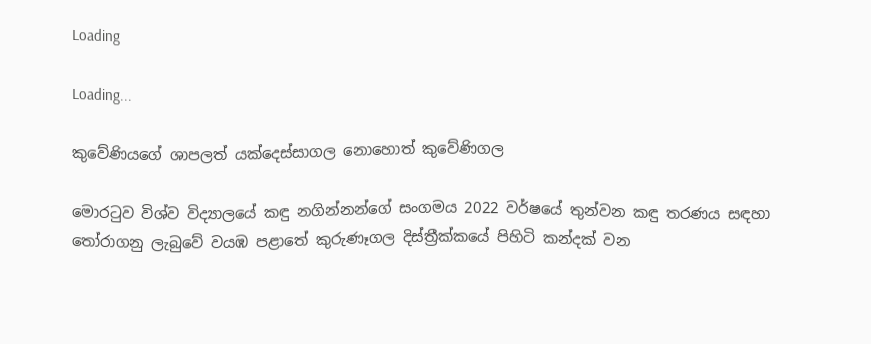Loading

Loading...

කුවේණියගේ ශාපලත් යක්දෙස්සාගල නොහොත් කුවේණිගල

මොරටුව විශ්ව විද්‍යාලයේ කඳු නගින්නන්ගේ සංගමය 2022 වර්ෂයේ තුන්වන කඳු තරණය සඳහා තෝරාගනු ලැබුවේ වයඹ පළාතේ කුරුණෑගල දිස්ත්‍රීක්කයේ පිහිටි කන්දක් වන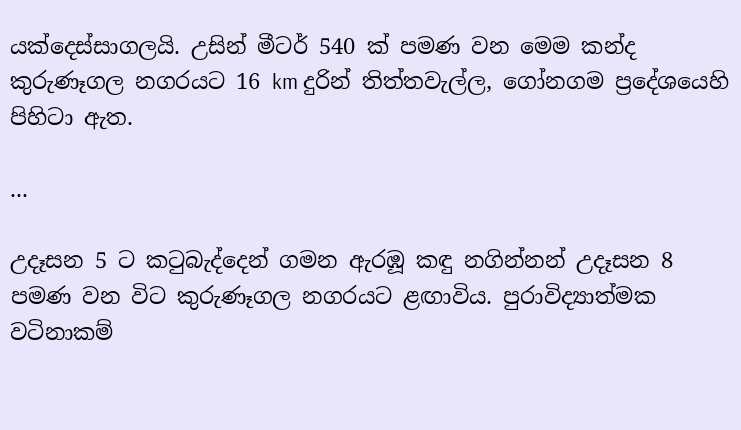යක්දෙස්සාගලයි. උසින් මීටර් 540 ක් පමණ වන මෙම කන්ද කුරුණෑගල නගරයට 16 km දුරින් තිත්තවැල්ල, ගෝනගම ප්‍රදේශයෙහි පිහිටා ඇත.

...

උදෑසන 5 ට කටුබැද්දෙන් ගමන ඇරඹූ කඳු නගින්නන් උදෑසන 8 පමණ වන විට කුරුණෑගල නගරයට ළඟාවිය. පුරාවිද්‍යාත්මක වටිනාකම්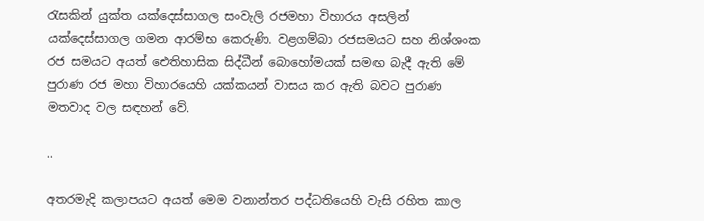රැසකින් යුක්ත යක්දෙස්සාගල සංවැලි රජමහා විහාරය අසලින් යක්දෙස්සාගල ගමන ආරම්භ කෙරුණි. වළගම්බා රජසමයට සහ නිශ්ශංක රජ සමයට අයත් ඓතිහාසික සිද්ධීන් බොහෝමයක් සමඟ බැදී ඇති මේ පුරාණ රජ මහා විහාරයෙහි යක්කයන් වාසය කර ඇති බවට පුරාණ මතවාද වල සඳහන් වේ.

..

අතරමැදි කලාපයට අයත් මෙම වනාන්තර පද්ධතියෙහි වැසි රහිත කාල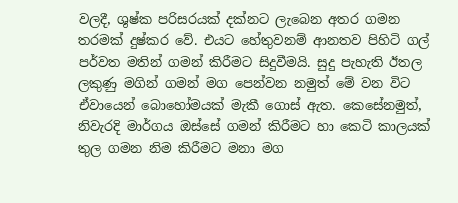වලදී, ශුෂ්ක පරිසරයක් දක්නට ලැබෙන අතර ගමන තරමක් දුෂ්කර වේ. එයට හේතුවනම් ආනතව පිහිටි ගල් පර්වත මතින් ගමන් කිරීමට සිදුවීමයි. සුදු පැහැති ඊතල ලකුණු මගින් ගමන් මග පෙන්වන නමුත් මේ වන විට ඒවායෙන් බොහෝමයක් මැකී ගොස් ඇත. කෙසේනමුත්, නිවැරදි මාර්ගය ඔස්සේ ගමන් කිරීමට හා කෙටි කාලයක් තුල ගමන නිම කිරීමට මනා මග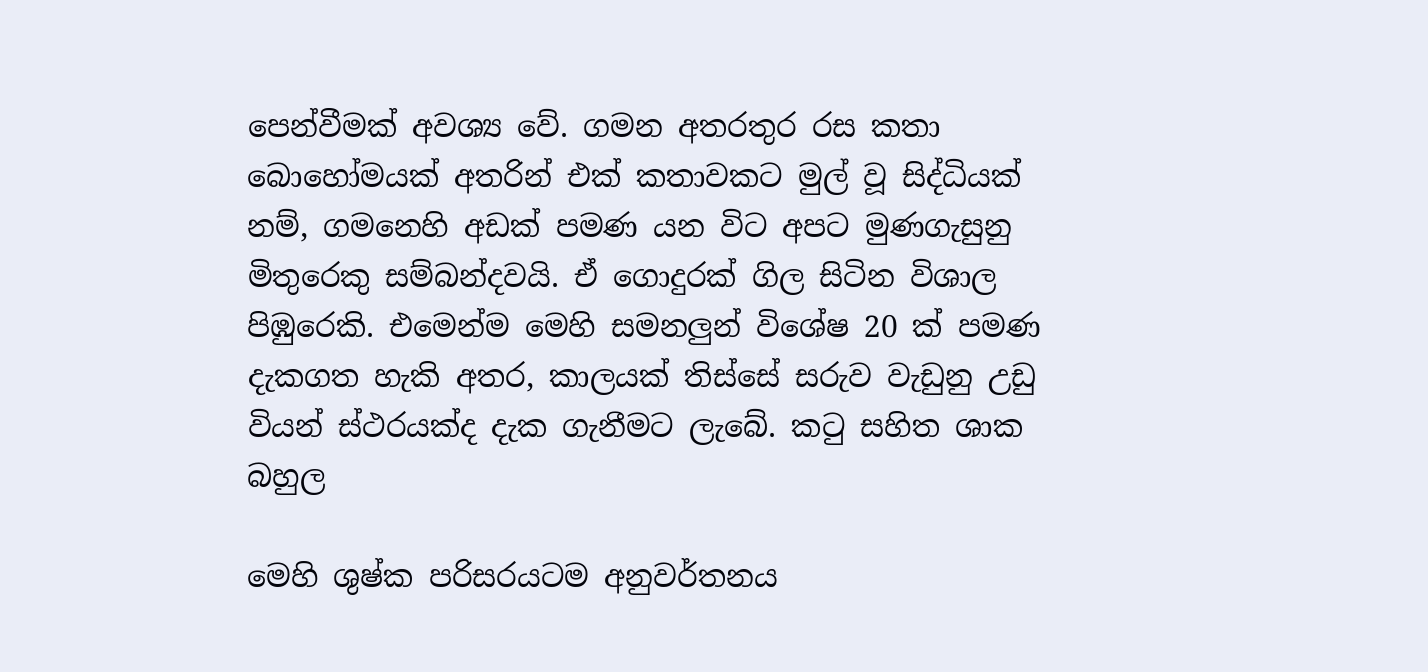පෙන්වීමක් අවශ්‍ය වේ. ගමන අතරතුර රස කතා බොහෝමයක් අතරින් එක් කතාවකට මුල් වූ සිද්ධියක් නම්, ගමනෙහි අඩක් පමණ යන විට අපට මුණගැසුනු මිතුරෙකු සම්බන්දවයි. ඒ ගොදුරක් ගිල සිටින විශාල පිඹුරෙකි. එමෙන්ම මෙහි සමනලුන් විශේෂ 20 ක් පමණ දැකගත හැකි අතර, කාලයක් තිස්සේ සරුව වැඩුනු උඩු වියන් ස්ථරයක්ද දැක ගැනීමට ලැබේ. කටු සහිත ශාක බහුල

මෙහි ශුෂ්ක පරිසරයටම අනුවර්තනය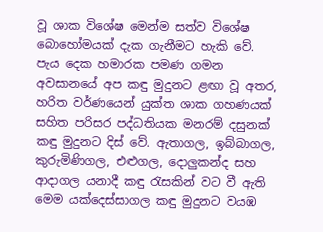වූ ශාක විශේෂ මෙන්ම සත්ව විශේෂ බොහෝමයක් දැක ගැනීමට හැකි වේ. පැය දෙක හමාරක පමණ ගමන අවසානයේ අප කඳු මුදුනට ළඟා වූ අතර, හරිත වර්ණයෙන් යුක්ත ශාක ගහණයක් සහිත පරිසර පද්ධතියක මනරම් දසුනක් කඳු මුදුනට දිස් වේ. ඇතාගල, ඉබ්බාගල, කුරුමිණිගල, එළුගල, දොලුකන්ද සහ ආදාගල යනාදී කඳු රැසකින් වට වී ඇති මෙම යක්දෙස්සාගල කඳු මුදුනට වයඹ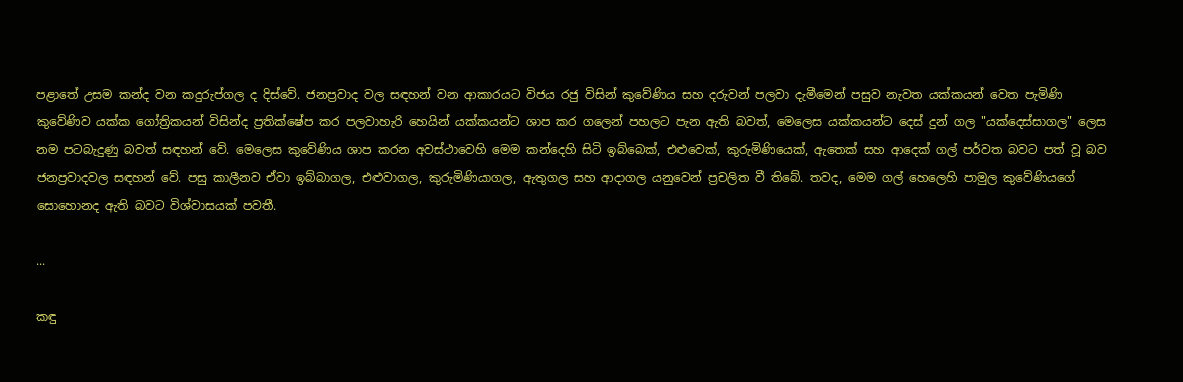පළාතේ උසම කන්ද වන කදුරුප්ගල ද දිස්වේ. ජනප්‍රවාද වල සඳහන් වන ආකාරයට විජය රජු විසින් කුවේණිය සහ දරුවන් පලවා දැමීමෙන් පසුව නැවත යක්කයන් වෙත පැමිණි කුවේණිව යක්ක ගෝත්‍රිකයන් විසින්ද ප්‍රතික්ෂේප කර පලවාහැරි හෙයින් යක්කයන්ට ශාප කර ගලෙන් පහලට පැන ඇති බවත්, මෙලෙස යක්කයන්ට දෙස් දුන් ගල "යක්දෙස්සාගල" ලෙස නම පටබැදුණු බවත් සඳහන් වේ. මෙලෙස කුවේණිය ශාප කරන අවස්ථාවෙහි මෙම කන්දෙහි සිටි ඉබ්බෙක්, එළුවෙක්, කුරුමිණියෙක්, ඇතෙක් සහ ආදෙක් ගල් පර්වත බවට පත් වූ බව ජනප්‍රවාදවල සඳහන් වේ. පසු කාලීනව ඒවා ඉබ්බාගල, එළුවාගල, කුරුමිණියාගල, ඇතුගල සහ ආදාගල යනුවෙන් ප්‍රචලිත වී තිබේ. තවද, මෙම ගල් හෙලෙහි පාමුල කුවේණියගේ සොහොනද ඇති බවට විශ්වාසයක් පවතී.

...

කඳු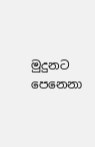මුදුනට පෙනෙනා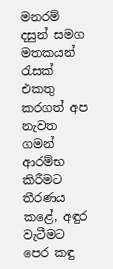මනරම් දසුන් සමග මතකයන් රැසක් එකතු කරගත් අප නැවත ගමන් ආරම්භ කිරීමට තීරණය කළේ, අඳුර වැටීමට පෙර කඳු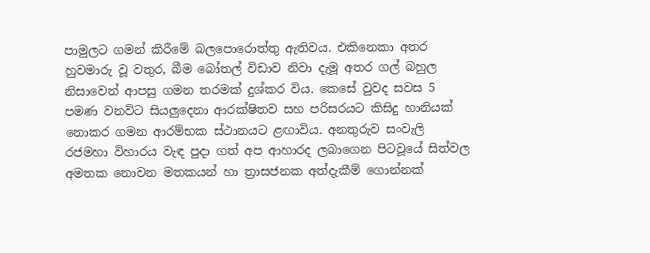පාමුලට ගමන් කිරීමේ බලපොරොත්තු ඇතිවය. එකිනෙකා අතර හුවමාරු වූ වතුර, බීම බෝතල් විඩාව නිවා දැමූ අතර ගල් බහුල නිසාවෙන් ආපසු ගමන තරමක් දුශ්කර විය. කෙසේ වුවද සවස 5 පමණ වනවිට සියලුදෙනා ආරක්ෂිතව සහ පරිසරයට කිසිදු හානියක් නොකර ගමන ආරම්භක ස්ථානයට ළඟාවිය. අනතුරුව සංවැලි රජමහා විහාරය වැඳ පුදා ගත් අප ආහාරද ලබාගෙන පිටවූයේ සිත්වල අමතක නොවන මතකයන් හා ත්‍රාසජනක අත්දැකීම් ගොන්නක්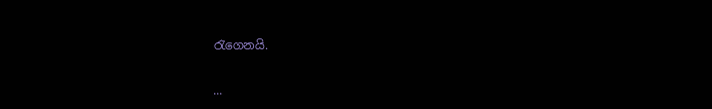රැගෙනයි.

...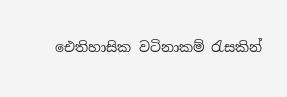ඓතිහාසික වටිනාකම් රැසකින්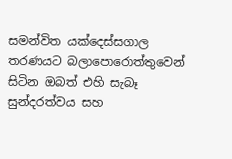සමන්විත යක්දෙස්සගාල තරණයට බලාපොරොත්තුවෙන් සිටින ඔබත් එහි සැබෑ සුන්දරත්වය සහ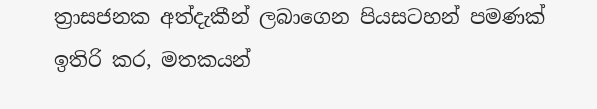ත්‍රාසජනක අත්දැකීන් ලබාගෙන පියසටහන් පමණක් ඉතිරි කර, මතකයන්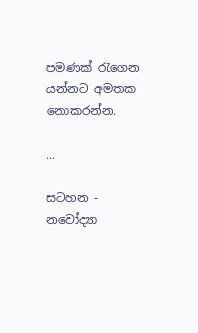පමණක් රැගෙන යන්නට අමතක නොකරන්න.

...

සටහන - නවෝද්‍යා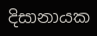දිසානායක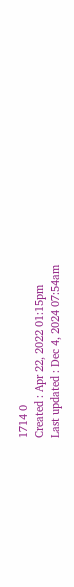1714 0
Created : Apr 22, 2022 01:15pm
Last updated : Dec 4, 2024 07:54am